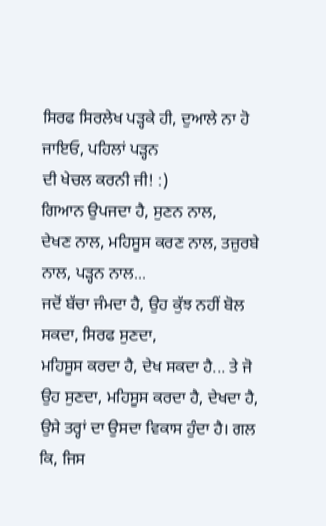ਸਿਰਫ ਸਿਰਲੇਖ ਪੜ੍ਹਕੇ ਹੀ, ਦੁਆਲੇ ਨਾ ਹੋ ਜਾਇਓ, ਪਹਿਲਾਂ ਪੜ੍ਹਨ
ਦੀ ਖੇਚਲ ਕਰਨੀ ਜੀ! :)
ਗਿਆਨ ਉਪਜਦਾ ਹੈ, ਸੁਣਨ ਨਾਲ,
ਦੇਖਣ ਨਾਲ, ਮਹਿਸੂਸ ਕਰਣ ਨਾਲ, ਤਜ਼ੁਰਬੇ ਨਾਲ, ਪੜ੍ਹਨ ਨਾਲ...
ਜਦੋਂ ਬੱਚਾ ਜੰਮਦਾ ਹੈ, ਉਹ ਕੁੱਝ ਨਹੀਂ ਬੋਲ ਸਕਦਾ, ਸਿਰਫ ਸੁਣਦਾ,
ਮਹਿਸੂਸ ਕਰਦਾ ਹੈ, ਦੇਖ ਸਕਦਾ ਹੈ... ਤੇ ਜੋ ਉਹ ਸੁਣਦਾ, ਮਹਿਸੂਸ ਕਰਦਾ ਹੈ, ਦੇਖਦਾ ਹੈ,
ਉਸੇ ਤਰ੍ਹਾਂ ਦਾ ਉਸਦਾ ਵਿਕਾਸ ਹੁੰਦਾ ਹੈ। ਗਲ ਕਿ, ਜਿਸ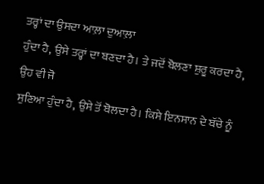ਤਰ੍ਹਾਂ ਦਾ ਉਸਦਾ ਆਲ਼ਾ ਦੁਆਲ਼ਾ
ਹੁੰਦਾ ਹੈ, ਉਸੇ ਤਰ੍ਹਾਂ ਦਾ ਬਣਦਾ ਹੈ। ਤੇ ਜਦੋਂ ਬੋਲਣਾ ਸ਼ੁਰੂ ਕਰਦਾ ਹੈ, ਉਹ ਵੀ ਜੋ
ਸੁਣਿਆ ਹੁੰਦਾ ਹੈ, ਉਸੇ ਤੋਂ ਬੋਲਦਾ ਹੈ। ਕਿਸੇ ਇਨਸਾਨ ਦੇ ਬੱਚੇ ਨੂੰ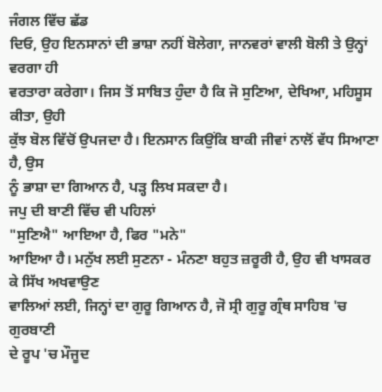ਜੰਗਲ ਵਿੱਚ ਛੱਡ
ਦਿਓ, ਉਹ ਇਨਸਾਨਾਂ ਦੀ ਭਾਸ਼ਾ ਨਹੀਂ ਬੋਲੇਗਾ, ਜਾਨਵਰਾਂ ਵਾਲੀ ਬੋਲੀ ਤੇ ਉਨ੍ਹਾਂ ਵਰਗਾ ਹੀ
ਵਰਤਾਰਾ ਕਰੇਗਾ। ਜਿਸ ਤੋਂ ਸਾਬਿਤ ਹੁੰਦਾ ਹੈ ਕਿ ਜੋ ਸੁਣਿਆ, ਦੇਖਿਆ, ਮਹਿਸੂਸ ਕੀਤਾ, ਉਹੀ
ਕੁੱਝ ਬੋਲ ਵਿੱਚੋਂ ਉਪਜਦਾ ਹੈ। ਇਨਸਾਨ ਕਿਉਂਕਿ ਬਾਕੀ ਜੀਵਾਂ ਨਾਲੋਂ ਵੱਧ ਸਿਆਣਾ ਹੈ, ਉਸ
ਨੂੰ ਭਾਸ਼ਾ ਦਾ ਗਿਆਨ ਹੈ, ਪੜ੍ਹ ਲਿਖ ਸਕਦਾ ਹੈ।
ਜਪੁ ਦੀ ਬਾਣੀ ਵਿੱਚ ਵੀ ਪਹਿਲਾਂ
"ਸੁਣਿਐ" ਆਇਆ ਹੈ, ਫਿਰ "ਮਨੇ"
ਆਇਆ ਹੈ। ਮਨੁੱਖ ਲਈ ਸੁਣਨਾ - ਮੰਨਣਾ ਬਹੁਤ ਜ਼ਰੂਰੀ ਹੈ, ਉਹ ਵੀ ਖਾਸਕਰ ਕੇ ਸਿੱਖ ਅਖਵਾਉਣ
ਵਾਲਿਆਂ ਲਈ, ਜਿਨ੍ਹਾਂ ਦਾ ਗੁਰੂ ਗਿਆਨ ਹੈ, ਜੋ ਸ੍ਰੀ ਗੁਰੂ ਗ੍ਰੰਥ ਸਾਹਿਬ 'ਚ ਗੁਰਬਾਣੀ
ਦੇ ਰੂਪ 'ਚ ਮੌਜੂਦ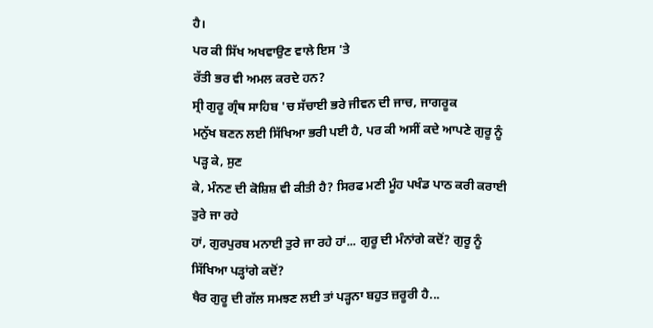ਹੈ।
ਪਰ ਕੀ ਸਿੱਖ ਅਖਵਾਉਣ ਵਾਲੇ ਇਸ 'ਤੇ
ਰੱਤੀ ਭਰ ਵੀ ਅਮਲ ਕਰਦੇ ਹਨ?
ਸ੍ਰੀ ਗੁਰੂ ਗ੍ਰੰਥ ਸਾਹਿਬ 'ਚ ਸੱਚਾਈ ਭਰੇ ਜੀਵਨ ਦੀ ਜਾਚ, ਜਾਗਰੂਕ
ਮਨੁੱਖ ਬਣਨ ਲਈ ਸਿੱਖਿਆ ਭਰੀ ਪਈ ਹੈ, ਪਰ ਕੀ ਅਸੀਂ ਕਦੇ ਆਪਣੇ ਗੁਰੂ ਨੂੰ ਪੜ੍ਹ ਕੇ, ਸੁਣ
ਕੇ, ਮੰਨਣ ਦੀ ਕੋਸ਼ਿਸ਼ ਵੀ ਕੀਤੀ ਹੈ? ਸਿਰਫ ਮਣੀ ਮੂੰਹ ਪਖੰਡ ਪਾਠ ਕਰੀ ਕਰਾਈ ਤੁਰੇ ਜਾ ਰਹੇ
ਹਾਂ, ਗੁਰਪੁਰਬ ਮਨਾਈ ਤੁਰੇ ਜਾ ਰਹੇ ਹਾਂ... ਗੁਰੂ ਦੀ ਮੰਨਾਂਗੇ ਕਦੋਂ? ਗੁਰੂ ਨੂੰ
ਸਿੱਖਿਆ ਪੜ੍ਹਾਂਗੇ ਕਦੋਂ?
ਖੈਰ ਗੁਰੂ ਦੀ ਗੱਲ ਸਮਝਣ ਲਈ ਤਾਂ ਪੜ੍ਹਨਾ ਬਹੁਤ ਜ਼ਰੂਰੀ ਹੈ...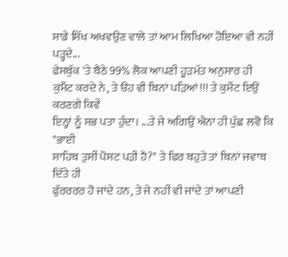ਸਾਡੇ ਸਿੱਖ ਅਖਵਉਣ ਵਾਲੇ ਤਾਂ ਆਮ ਲਿਖਿਆ ਹੋਇਆ ਵੀ ਨਹੀਂ ਪੜ੍ਹਦੇ...
ਫੇਸਬੁੱਕ 'ਤੇ ਬੈਠੇ 99% ਲੋਕ ਆਪਣੀ ਹੂੜਮੱਤ ਅਨੁਸਾਰ ਹੀ
ਕੁਮੈਂਟ ਕਰਦੇ ਨੇ, ਤੇ ੳਹ ਵੀ ਬਿਨਾਂ ਪੜਿਆਂ!!! ਤੇ ਕੁਮੈਂਟ ਇਉਂ ਕਰਣਗੇ ਕਿਵੇਂ
ਇਨ੍ਹਾਂ ਨੂੰ ਸਭ ਪਤਾ ਹੁੰਦਾ। ...ਤੇ ਜੇ ਅਗਿਉਂ ਐਨਾ ਹੀ ਪੁੱਛ ਲਵੋ ਕਿ "ਭਾਈ
ਸਾਹਿਬ ਤੁਸੀਂ ਪੋਸਟ ਪੜੀ ਹੈ?" ਤੇ ਫਿਰ ਬਹੁਤੇ ਤਾਂ ਬਿਨਾਂ ਜਵਾਬ ਦਿੱਤੇ ਹੀ
ਫੁੱਰਰਰਰ ਹੋ ਜਾਂਦੇ ਹਨ, ਤੇ ਜੇ ਨਹੀਂ ਵੀ ਜਾਂਦੇ ਤਾਂ ਆਪਣੀ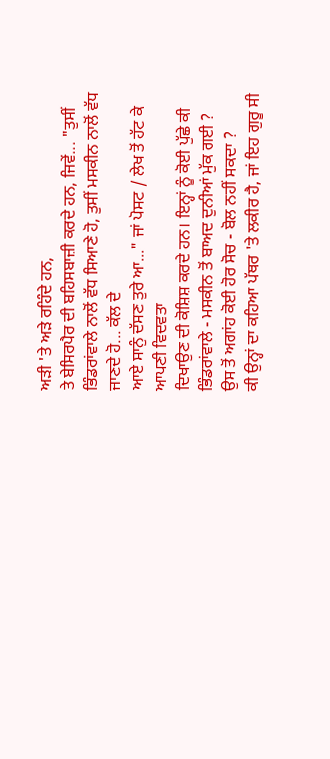ਅੜੀ 'ਤੇ ਅੜੇ ਰਹਿੰਦੇ ਹਨ,
ਤੇ ਬੇਸਿਰਪੈਰ ਦੀ ਬਹਿਸਬਾਜ਼ੀ ਕਰਦੇ ਹਨ, ਜਿਵੇਂ... "ਤੁਸੀਂ
ਭਿੰਡਰਾਂਵਾਲੇ ਨਾਲੋਂ ਵੱਧ ਸਿਆਣੇ ਹੋ, ਤੁਸੀਂ ਮਸਕੀਨ ਨਾਲੋਂ ਵੱਧ ਜਾਣਦੇ ਹੋ... ਕੱਲ ਦੇ
ਆਏ ਸਾਨੁੰ ਦੱਸਣ ਤੁਰੇ ਆ..." ਜਾਂ ਪੋਸਟ / ਲੇਖ ਤੋਂ ਹੱਟ ਕੇ ਆਪਣੀ ਵਿਦਵਤਾ
ਦਿਖਾਉਣ ਦੀ ਕੋਸ਼ਿਸ਼ ਕਰਦੇ ਹਨ। ਇਨ੍ਹਾਂ ਨੂੰ ਕੋਈ ਪੁੱਛੇ ਕੀ
ਭਿੰਡਰਾਂਵਾਲੇ - ਮਸਕੀਨ ਤੋਂ ਬਾਅਦ ਦੁਨੀਆਂ ਮੁੱਕ ਗਈ ?
ਉਸ ਤੋਂ ਅਗਾਂਹ ਕੋਈ ਹੋਰ ਸੋਚ - ਬੋਲ ਨਹੀਂ ਸਕਦਾ ?
ਕੀ ਉਨ੍ਹਾਂ ਦਾ ਕਹਿਆ ਪੱਥਰ 'ਤੇ ਲਕੀਰ ਹੈ, ਜਾਂ ਇਹ ਗੁਰੂ ਸੀ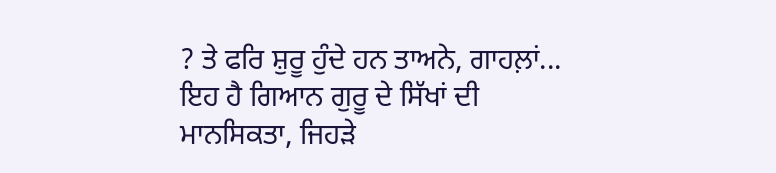? ਤੇ ਫਰਿ ਸ਼ੁਰੂ ਹੁੰਦੇ ਹਨ ਤਾਅਨੇ, ਗਾਹਲ਼ਾਂ...
ਇਹ ਹੈ ਗਿਆਨ ਗੁਰੂ ਦੇ ਸਿੱਖਾਂ ਦੀ
ਮਾਨਸਿਕਤਾ, ਜਿਹੜੇ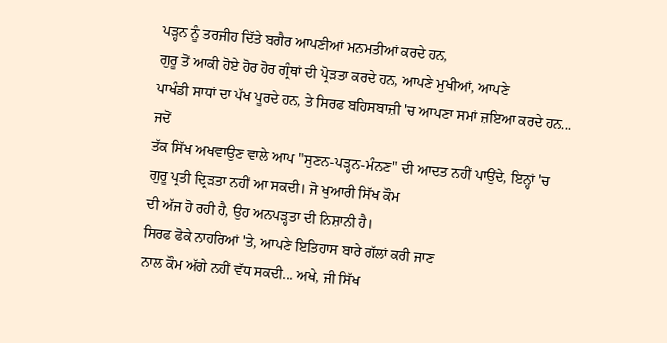ਪੜ੍ਹਨ ਨੂੰ ਤਰਜੀਹ ਦਿੱਤੇ ਬਗੈਰ ਆਪਣੀਆਂ ਮਨਮਤੀਆਂ ਕਰਦੇ ਹਨ,
ਗੁਰੂ ਤੋਂ ਆਕੀ ਹੋਏ ਹੋਰ ਹੋਰ ਗ੍ਰੰਥਾਂ ਦੀ ਪ੍ਰੋੜਤਾ ਕਰਦੇ ਹਨ, ਆਪਣੇ ਮੁਖੀਆਂ, ਆਪਣੇ
ਪਾਖੰਡੀ ਸਾਧਾਂ ਦਾ ਪੱਖ ਪੂਰਦੇ ਹਨ, ਤੇ ਸਿਰਫ ਬਹਿਸਬਾਜ਼ੀ 'ਚ ਆਪਣਾ ਸਮਾਂ ਜ਼ਇਆ ਕਰਦੇ ਹਨ...
ਜਦੋਂ
ਤੱਕ ਸਿੱਖ ਅਖਵਾਉਣ ਵਾਲੇ ਆਪ "ਸੁਣਨ-ਪੜ੍ਹਨ-ਮੰਨਣ" ਦੀ ਆਦਤ ਨਹੀਂ ਪਾਉਂਦੇ, ਇਨ੍ਹਾਂ 'ਚ
ਗੁਰੂ ਪ੍ਰਤੀ ਦ੍ਰਿੜਤਾ ਨਹੀਂ ਆ ਸਕਦੀ। ਜੋ ਖੁਆਰੀ ਸਿੱਖ ਕੌਮ
ਦੀ ਅੱਜ ਹੋ ਰਹੀ ਹੈ, ਉਹ ਅਨਪੜ੍ਹਤਾ ਦੀ ਨਿਸ਼ਾਨੀ ਹੈ।
ਸਿਰਫ ਫੋਕੇ ਨਾਹਰਿਆਂ 'ਤੇ, ਆਪਣੇ ਇਤਿਹਾਸ ਬਾਰੇ ਗੱਲਾਂ ਕਰੀ ਜਾਣ
ਨਾਲ ਕੌਮ ਅੱਗੇ ਨਹੀਂ ਵੱਧ ਸਕਦੀ... ਅਖੇ, ਜੀ ਸਿੱਖ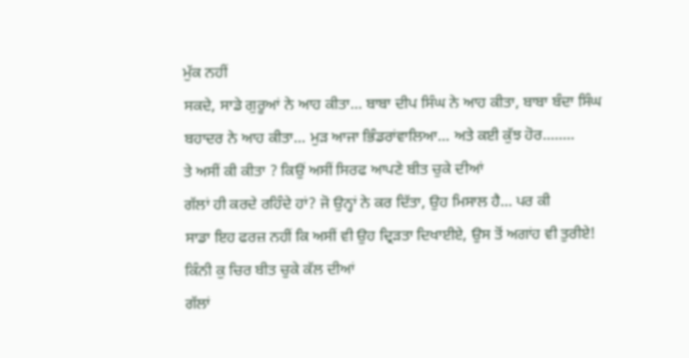ਮੁੱਕ ਨਹੀਂ
ਸਕਦੇ, ਸਾਡੇ ਗੁਰੂਆਂ ਨੇ ਆਹ ਕੀਤਾ... ਬਾਬਾ ਦੀਪ ਸਿੰਘ ਨੇ ਆਹ ਕੀਤਾ, ਬਾਬਾ ਬੰਦਾ ਸਿੰਘ
ਬਹਾਦਰ ਨੇ ਆਹ ਕੀਤਾ... ਮੁੜ ਆਜਾ ਭਿੰਡਰਾਂਵਾਲਿਆ... ਅਤੇ ਕਈ ਕੁੱਝ ਹੋਰ........
ਤੇ ਅਸੀਂ ਕੀ ਕੀਤਾ ? ਕਿਉਂ ਅਸੀਂ ਸਿਰਫ ਆਪਣੇ ਬੀਤ ਚੁਕੇ ਦੀਆਂ
ਗੱਲਾਂ ਹੀ ਕਰਦੇ ਰਹਿੰਦੇ ਹਾਂ? ਜੋ ਉਨ੍ਹਾਂ ਨੇ ਕਰ ਦਿੱਤਾ, ਉਹ ਮਿਸਾਲ ਹੈ... ਪਰ ਕੀ
ਸਾਡਾ ਇਹ ਫਰਜ਼ ਨਹੀਂ ਕਿ ਅਸੀਂ ਵੀ ਉਹ ਦ੍ਰਿੜਤਾ ਦਿਖਾਈਏ, ਉਸ ਤੋਂ ਅਗਾਂਹ ਵੀ ਤੁਰੀਏ!
ਕਿੰਨੀ ਕੁ ਚਿਰ ਬੀਤ ਚੁਕੇ ਕੱਲ ਦੀਆਂ
ਗੱਲਾਂ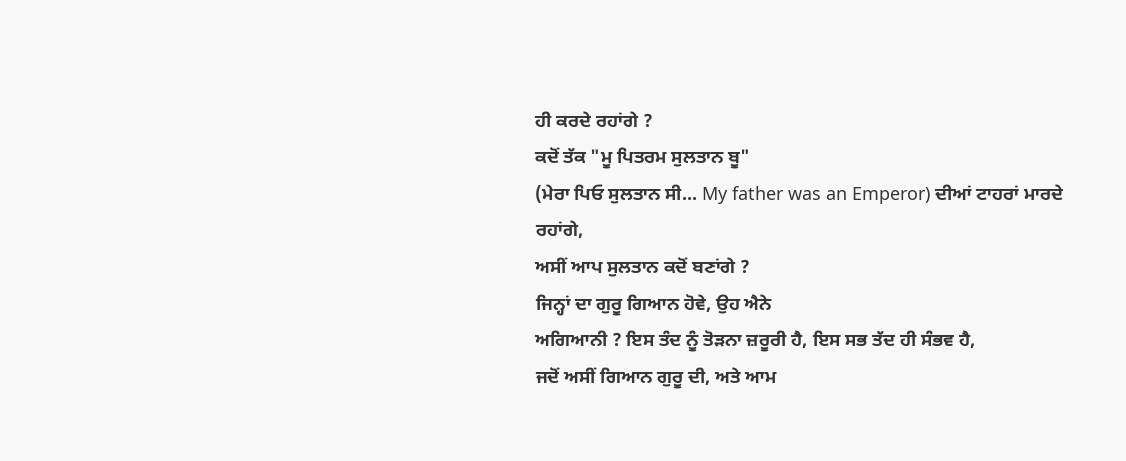ਹੀ ਕਰਦੇ ਰਹਾਂਗੇ ?
ਕਦੋਂ ਤੱਕ "ਮੂ ਪਿਤਰਮ ਸੁਲਤਾਨ ਬੂ"
(ਮੇਰਾ ਪਿਓ ਸੁਲਤਾਨ ਸੀ... My father was an Emperor) ਦੀਆਂ ਟਾਹਰਾਂ ਮਾਰਦੇ ਰਹਾਂਗੇ,
ਅਸੀਂ ਆਪ ਸੁਲਤਾਨ ਕਦੋਂ ਬਣਾਂਗੇ ?
ਜਿਨ੍ਹਾਂ ਦਾ ਗੁਰੂ ਗਿਆਨ ਹੋਵੇ, ਉਹ ਐਨੇ
ਅਗਿਆਨੀ ? ਇਸ ਤੰਦ ਨੂੰ ਤੋੜਨਾ ਜ਼ਰੂਰੀ ਹੈ, ਇਸ ਸਭ ਤੱਦ ਹੀ ਸੰਭਵ ਹੈ,
ਜਦੋਂ ਅਸੀਂ ਗਿਆਨ ਗੁਰੂ ਦੀ, ਅਤੇ ਆਮ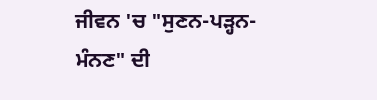ਜੀਵਨ 'ਚ "ਸੁਣਨ-ਪੜ੍ਹਨ-ਮੰਨਣ" ਦੀ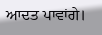ਆਦਤ ਪਾਵਾਂਗੇ।